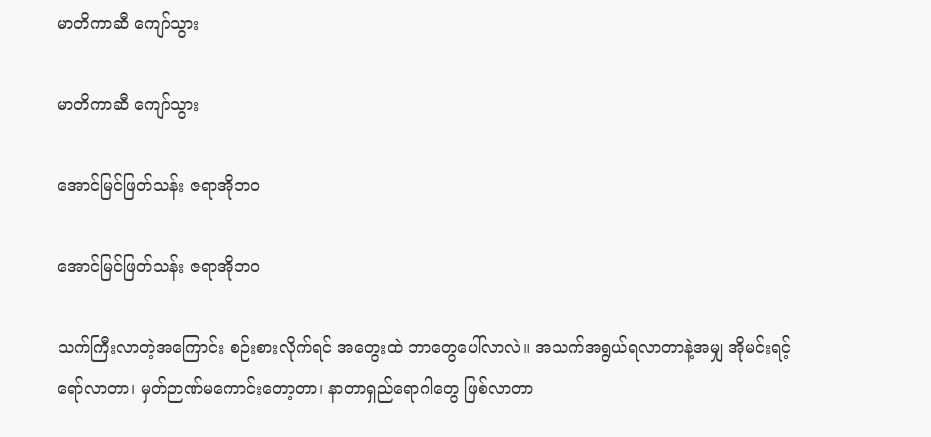မာတိကာဆီ ကျော်သွား

မာတိကာဆီ ကျော်သွား

အောင်မြင်ဖြတ်သန်း ဇရာအိုဘဝ

အောင်မြင်ဖြတ်သန်း ဇရာအိုဘဝ

သက်ကြီးလာတဲ့အကြောင်း စဉ်းစားလိုက်ရင် အတွေးထဲ ဘာတွေပေါ်လာလဲ။ အသက်အရွယ်ရလာတာနဲ့အမျှ အိုမင်းရင့်ရော်လာတာ၊ မှတ်ဉာဏ်မကောင်းတော့တာ၊ နာတာရှည်ရောဂါတွေ ဖြစ်လာတာ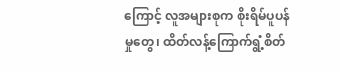ကြောင့် လူအများစုက စိုးရိမ်ပူပန်မှုတွေ၊ ထိတ်လန့်ကြောက်ရွံ့စိတ်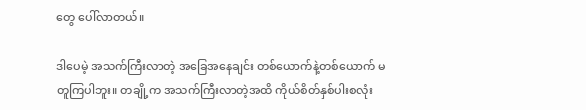တွေ ပေါ်လာတယ်။

ဒါပေမဲ့ အသက်ကြီးလာတဲ့ အခြေအနေချင်း တစ်ယောက်နဲ့တစ်ယောက် မတူကြပါဘူး။ တချို့က အသက်ကြီးလာတဲ့အထိ ကိုယ်စိတ်နှစ်ပါးစလုံး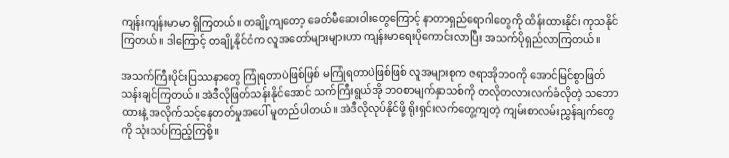ကျန်းကျန်းမာမာ ရှိကြတယ်။ တချို့ကျတော့ ခေတ်မီဆေးဝါးတွေကြောင့် နာတာရှည်ရောဂါတွေကို ထိန်းထားနိုင်၊ ကုသနိုင်ကြတယ်။ ဒါကြောင့် တချို့နိုင်ငံက လူအတော်များများဟာ ကျန်းမာရေးပိုကောင်းလာပြီး အသက်ပိုရှည်လာကြတယ်။

အသက်ကြီးပိုင်းပြဿနာတွေ ကြုံရတာပဲဖြစ်ဖြစ် မကြုံရတာပဲဖြစ်ဖြစ် လူအများစုက ဇရာအိုဘဝကို အောင်မြင်စွာဖြတ်သန်းချင်ကြတယ်။ အဲဒီလိုဖြတ်သန်းနိုင်အောင် သက်ကြီးရွယ်အို ဘဝစာမျက်နှာသစ်ကို တလိုတလားလက်ခံလိုတဲ့ သဘောထားနဲ့ အလိုက်သင့်နေတတ်မှုအပေါ် မူတည်ပါတယ်။ အဲဒီလိုလုပ်နိုင်ဖို့ ရိုးရှင်းလက်တွေ့ကျတဲ့ ကျမ်းစာလမ်းညွှန်ချက်တွေကို သုံးသပ်ကြည့်ကြစို့။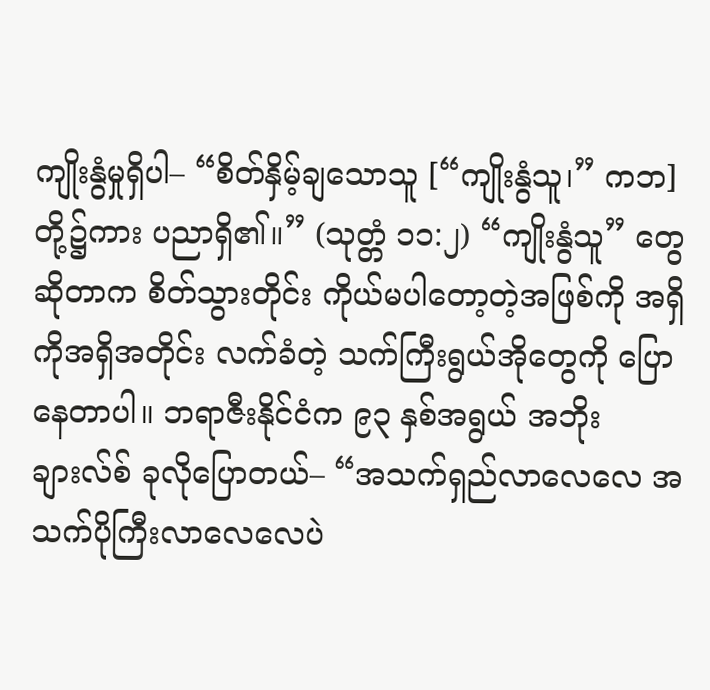ကျိုးနွံမှုရှိပါ– “စိတ်နှိမ့်ချသောသူ [“ကျိုးနွံသူ၊” ကဘ] တို့၌ကား ပညာရှိ၏။” (သုတ္တံ ၁၁:၂) “ကျိုးနွံသူ” တွေဆိုတာက စိတ်သွားတိုင်း ကိုယ်မပါတော့တဲ့အဖြစ်ကို အရှိကိုအရှိအတိုင်း လက်ခံတဲ့ သက်ကြီးရွယ်အိုတွေကို ပြောနေတာပါ။ ဘရာဇီးနိုင်ငံက ၉၃ နှစ်အရွယ် အဘိုးချားလ်စ် ခုလိုပြောတယ်– “အသက်ရှည်လာလေလေ အသက်ပိုကြီးလာလေလေပဲ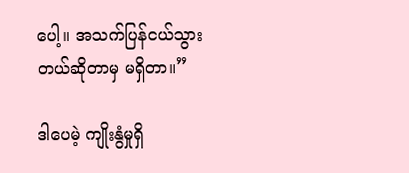ပေါ့။ အသက်ပြန်ငယ်သွားတယ်ဆိုတာမှ မရှိတာ။”

ဒါပေမဲ့ ကျိုးနွံမှုရှိ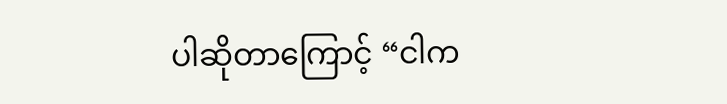ပါဆိုတာကြောင့် “ငါက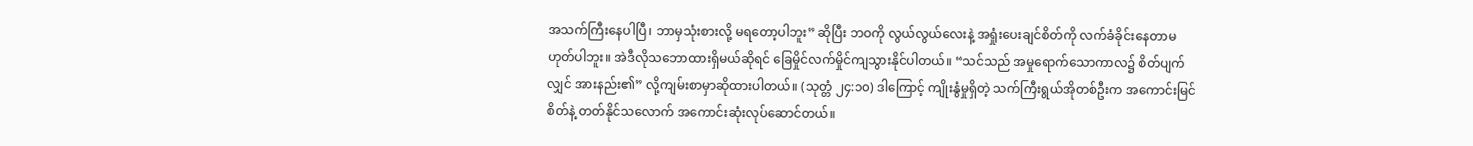အသက်ကြီးနေပါပြီ၊ ဘာမှသုံးစားလို့ မရတော့ပါဘူး” ဆိုပြီး ဘဝကို လွယ်လွယ်လေးနဲ့ အရှုံးပေးချင်စိတ်ကို လက်ခံခိုင်းနေတာမဟုတ်ပါဘူး။ အဲဒီလိုသဘောထားရှိမယ်ဆိုရင် ခြေမှိုင်လက်မှိုင်ကျသွားနိုင်ပါတယ်။ “သင်သည် အမှုရောက်သောကာလ၌ စိတ်ပျက်လျှင် အားနည်း၏” လို့ကျမ်းစာမှာဆိုထားပါတယ်။ (သုတ္တံ ၂၄:၁၀) ဒါကြောင့် ကျိုးနွံမှုရှိတဲ့ သက်ကြီးရွယ်အိုတစ်ဦးက အကောင်းမြင်စိတ်နဲ့ တတ်နိုင်သလောက် အကောင်းဆုံးလုပ်ဆောင်တယ်။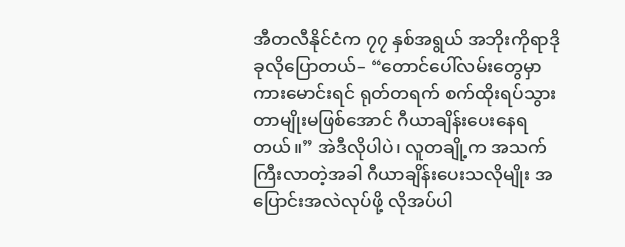အီတလီနိုင်ငံက ၇၇ နှစ်အရွယ် အဘိုးကိုရာဒို ခုလိုပြောတယ်– “တောင်ပေါ်လမ်းတွေမှာ ကားမောင်းရင် ရုတ်တရက် စက်ထိုးရပ်သွားတာမျိုးမဖြစ်အောင် ဂီယာချိန်းပေးနေရတယ်။” အဲဒီလိုပါပဲ၊ လူတချို့က အသက်ကြီးလာတဲ့အခါ ဂီယာချိန်းပေးသလိုမျိုး အပြောင်းအလဲလုပ်ဖို့ လိုအပ်ပါ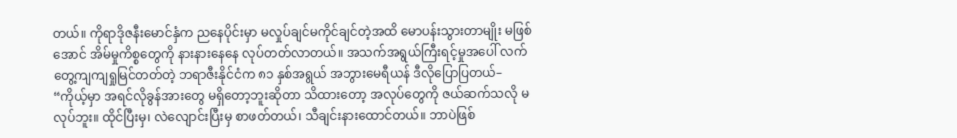တယ်။ ကိုရာဒိုဇနီးမောင်နှံက ညနေပိုင်းမှာ မလှုပ်ချင်မကိုင်ချင်တဲ့အထိ မောပန်းသွားတာမျိုး မဖြစ်အောင် အိမ်မှုကိစ္စတွေကို နားနားနေနေ လုပ်တတ်လာတယ်။ အသက်အရွယ်ကြီးရင့်မှုအပေါ် လက်တွေ့ကျကျရှုမြင်တတ်တဲ့ ဘရာဇီးနိုင်ငံက ၈၁ နှစ်အရွယ် အဘွားမေရီယန် ဒီလိုပြောပြတယ်– “ကိုယ့်မှာ အရင်လိုခွန်အားတွေ မရှိတော့ဘူးဆိုတာ သိထားတော့ အလုပ်တွေကို ဇယ်ဆက်သလို မလုပ်ဘူး။ ထိုင်ပြီးမှ၊ လဲလျောင်းပြီးမှ စာဖတ်တယ်၊ သီချင်းနားထောင်တယ်။ ဘာပဲဖြစ်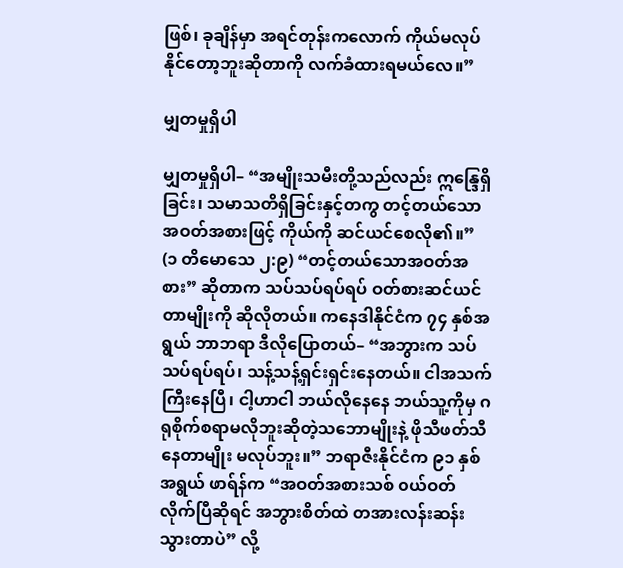ဖြစ်၊ ခုချိန်မှာ အရင်တုန်းကလောက် ကိုယ်မလုပ်နိုင်တော့ဘူးဆိုတာကို လက်ခံထားရမယ်လေ။”

မျှတမှုရှိပါ

မျှတမှုရှိပါ– “အမျိုးသမီးတို့သည်လည်း ဣန္ဒြေရှိခြင်း၊ သမာသတိရှိခြင်းနှင့်တကွ တင့်တယ်သောအဝတ်အစားဖြင့် ကိုယ်ကို ဆင်ယင်စေလို၏။” (၁ တိမောသေ ၂:၉) “တင့်တယ်သောအဝတ်အစား” ဆိုတာက သပ်သပ်ရပ်ရပ် ဝတ်စားဆင်ယင်တာမျိုးကို ဆိုလိုတယ်။ ကနေဒါနိုင်ငံက ၇၄ နှစ်အရွယ် ဘာဘရာ ဒီလိုပြောတယ်– “အဘွားက သပ်သပ်ရပ်ရပ်၊ သန့်သန့်ရှင်းရှင်းနေတယ်။ ငါအသက်ကြီးနေပြီ၊ ငါ့ဟာငါ ဘယ်လိုနေနေ ဘယ်သူ့ကိုမှ ဂရုစိုက်စရာမလိုဘူးဆိုတဲ့သဘောမျိုးနဲ့ ဖိုသီဖတ်သီနေတာမျိုး မလုပ်ဘူး။” ဘရာဇီးနိုင်ငံက ၉၁ နှစ်အရွယ် ဖာရ်န်က “အဝတ်အစားသစ် ၀ယ်ဝတ်လိုက်ပြီဆိုရင် အဘွားစိတ်ထဲ တအားလန်းဆန်းသွားတာပဲ” လို့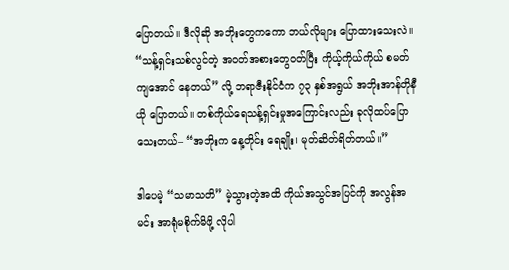ပြောတယ်။ ဒီလိုဆို အဘိုးတွေကကော ဘယ်လိုများ ပြောထားသေးလဲ။ “သန့်ရှင်းသစ်လွင်တဲ့ အဝတ်အစားတွေဝတ်ပြီး ကိုယ့်ကိုယ်ကိုယ် စမတ်ကျအောင် နေတယ်” လို့ ဘရာဇီးနိုင်ငံက ၇၃ နှစ်အရွယ် အဘိုးအာန်တိုနီယို ပြောတယ်။ တစ်ကိုယ်ရေသန့်ရှင်းမှုအကြောင်းလည်း ခုလိုထပ်ပြောသေးတယ်– “အဘိုးက နေ့တိုင်း ရေချိုး၊ မုတ်ဆိတ်ရိတ်တယ်။”

ဒါပေမဲ့ “သမာသတိ” မဲ့သွားတဲ့အထိ ကိုယ်အသွင်အပြင်ကို အလွန်အမင်း အာရုံမစိုက်မိဖို့ လိုပါ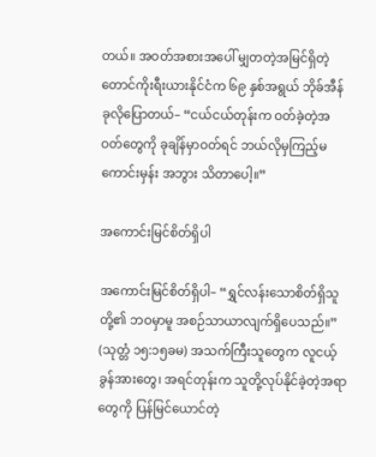တယ်။ အဝတ်အစားအပေါ် မျှတတဲ့အမြင်ရှိတဲ့ တောင်ကိုးရီးယားနိုင်ငံက ၆၉ နှစ်အရွယ် ဘိုခ်အီန် ခုလိုပြောတယ်– “ငယ်ငယ်တုန်းက ဝတ်ခဲ့တဲ့အဝတ်တွေကို ခုချိန်မှာဝတ်ရင် ဘယ်လိုမှကြည့်မကောင်းမှန်း အဘွား သိတာပေါ့။”

အကောင်းမြင်စိတ်ရှိပါ

အကောင်းမြင်စိတ်ရှိပါ– “ရွှင်လန်းသောစိတ်ရှိသူတို့၏ ဘဝမှာမူ အစဉ်သာယာလျက်ရှိပေသည်။” (သုတ္တံ ၁၅:၁၅ခမ) အသက်ကြီးသူတွေက လူငယ့်ခွန်အားတွေ၊ အရင်တုန်းက သူတို့လုပ်နိုင်ခဲ့တဲ့အရာတွေကို ပြန်မြင်ယောင်တဲ့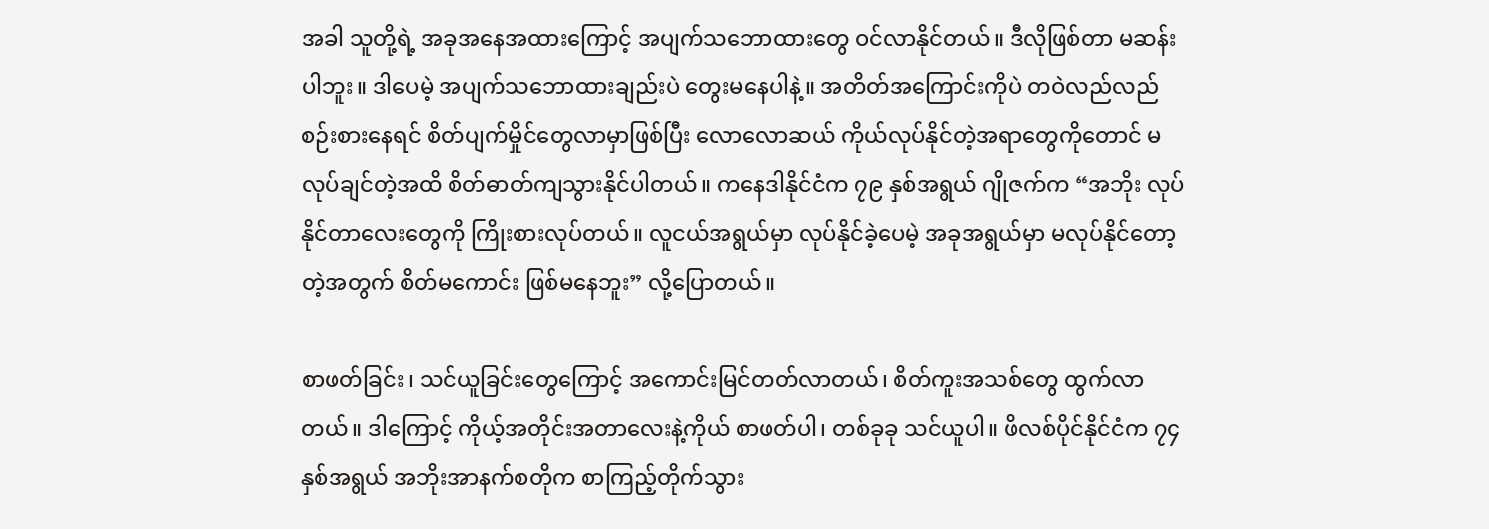အခါ သူတို့ရဲ့ အခုအနေအထားကြောင့် အပျက်သဘောထားတွေ ဝင်လာနိုင်တယ်။ ဒီလိုဖြစ်တာ မဆန်းပါဘူး။ ဒါပေမဲ့ အပျက်သဘောထားချည်းပဲ တွေးမနေပါနဲ့။ အတိတ်အကြောင်းကိုပဲ တဝဲလည်လည် စဉ်းစားနေရင် စိတ်ပျက်မှိုင်တွေလာမှာဖြစ်ပြီး လောလောဆယ် ကိုယ်လုပ်နိုင်တဲ့အရာတွေကိုတောင် မလုပ်ချင်တဲ့အထိ စိတ်ဓာတ်ကျသွားနိုင်ပါတယ်။ ကနေဒါနိုင်ငံက ၇၉ နှစ်အရွယ် ဂျိုဇက်က “အဘိုး လုပ်နိုင်တာလေးတွေကို ကြိုးစားလုပ်တယ်။ လူငယ်အရွယ်မှာ လုပ်နိုင်ခဲ့ပေမဲ့ အခုအရွယ်မှာ မလုပ်နိုင်တော့တဲ့အတွက် စိတ်မကောင်း ဖြစ်မနေဘူး” လို့ပြောတယ်။

စာဖတ်ခြင်း၊ သင်ယူခြင်းတွေကြောင့် အကောင်းမြင်တတ်လာတယ်၊ စိတ်ကူးအသစ်တွေ ထွက်လာတယ်။ ဒါကြောင့် ကိုယ့်အတိုင်းအတာလေးနဲ့ကိုယ် စာဖတ်ပါ၊ တစ်ခုခု သင်ယူပါ။ ဖိလစ်ပိုင်နိုင်ငံက ၇၄ နှစ်အရွယ် အဘိုးအာနက်စတိုက စာကြည့်တိုက်သွား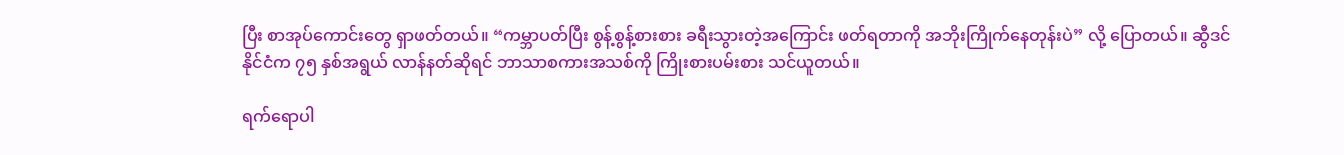ပြီး စာအုပ်ကောင်းတွေ ရှာဖတ်တယ်။ “ကမ္ဘာပတ်ပြီး စွန့်စွန့်စားစား ခရီးသွားတဲ့အကြောင်း ဖတ်ရတာကို အဘိုးကြိုက်နေတုန်းပဲ” လို့ ပြောတယ်။ ဆွီဒင်နိုင်ငံက ၇၅ နှစ်အရွယ် လာန်နတ်ဆိုရင် ဘာသာစကားအသစ်ကို ကြိုးစားပမ်းစား သင်ယူတယ်။

ရက်ရောပါ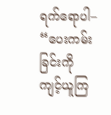ရက်ရောပါ– “ပေးကမ်းခြင်းကို ကျင့်ယူကြ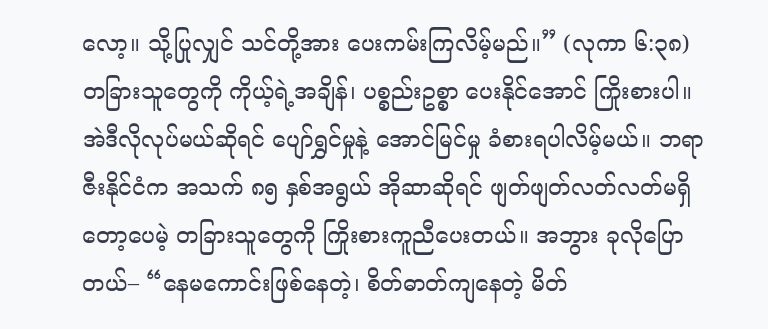လော့။ သို့ပြုလျှင် သင်တို့အား ပေးကမ်းကြလိမ့်မည်။” (လုကာ ၆:၃၈) တခြားသူတွေကို ကိုယ့်ရဲ့အချိန်၊ ပစ္စည်းဥစ္စာ ပေးနိုင်အောင် ကြိုးစားပါ။ အဲဒီလိုလုပ်မယ်ဆိုရင် ပျော်ရွှင်မှုနဲ့ အောင်မြင်မှု ခံစားရပါလိမ့်မယ်။ ဘရာဇီးနိုင်ငံက အသက် ၈၅ နှစ်အရွယ် အိုဆာဆိုရင် ဖျတ်ဖျတ်လတ်လတ်မရှိတော့ပေမဲ့ တခြားသူတွေကို ကြိုးစားကူညီပေးတယ်။ အဘွား ခုလိုပြောတယ်– “နေမကောင်းဖြစ်နေတဲ့၊ စိတ်ဓာတ်ကျနေတဲ့ မိတ်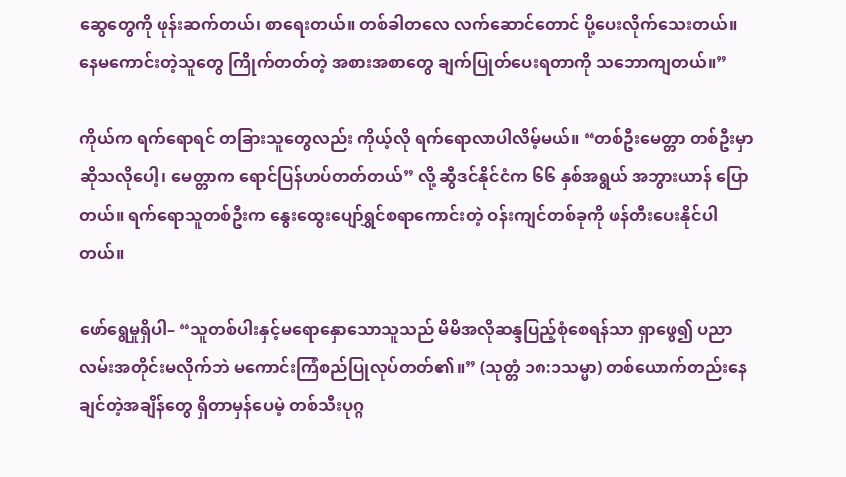ဆွေတွေကို ဖုန်းဆက်တယ်၊ စာရေးတယ်။ တစ်ခါတလေ လက်ဆောင်တောင် ပို့ပေးလိုက်သေးတယ်။ နေမကောင်းတဲ့သူတွေ ကြိုက်တတ်တဲ့ အစားအစာတွေ ချက်ပြုတ်ပေးရတာကို သဘောကျတယ်။”

ကိုယ်က ရက်ရောရင် တခြားသူတွေလည်း ကိုယ့်လို ရက်ရောလာပါလိမ့်မယ်။ “တစ်ဦးမေတ္တာ တစ်ဦးမှာ ဆိုသလိုပေါ့၊ မေတ္တာက ရောင်ပြန်ဟပ်တတ်တယ်” လို့ ဆွီဒင်နိုင်ငံက ၆၆ နှစ်အရွယ် အဘွားယာန် ပြောတယ်။ ရက်ရောသူတစ်ဦးက နွေးထွေးပျော်ရွှင်စရာကောင်းတဲ့ ဝန်းကျင်တစ်ခုကို ဖန်တီးပေးနိုင်ပါတယ်။

ဖော်ရွေမှုရှိပါ– “သူတစ်ပါးနှင့်မရောနှောသောသူသည် မိမိအလိုဆန္ဒပြည့်စုံစေရန်သာ ရှာဖွေ၍ ပညာလမ်းအတိုင်းမလိုက်ဘဲ မကောင်းကြံစည်ပြုလုပ်တတ်၏။” (သုတ္တံ ၁၈:၁သမ္မာ) တစ်ယောက်တည်းနေချင်တဲ့အချိန်တွေ ရှိတာမှန်ပေမဲ့ တစ်သီးပုဂ္ဂ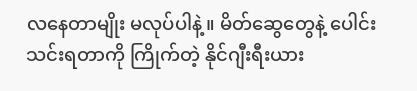လနေတာမျိုး မလုပ်ပါနဲ့။ မိတ်ဆွေတွေနဲ့ ပေါင်းသင်းရတာကို ကြိုက်တဲ့ နိုင်ဂျီးရီးယား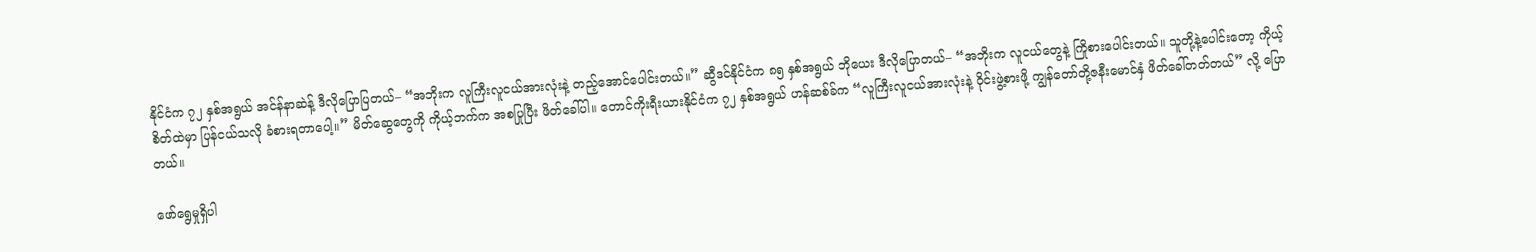နိုင်ငံက ၇၂ နှစ်အရွယ် အင်န်နာဆဲန့် ဒီလိုပြောပြတယ်– “အဘိုးက လူကြီးလူငယ်အားလုံးနဲ့ တည့်အောင်ပေါင်းတယ်။” ဆွီဒင်နိုင်ငံက ၈၅ နှစ်အရွယ် ဘိုယေး ဒီလိုပြောတယ်– “အဘိုးက လူငယ်တွေနဲ့ ကြိုစားပေါင်းတယ်။ သူတို့နဲ့ပေါင်းတော့ ကိုယ့်စိတ်ထဲမှာ ပြန်ငယ်သလို ခံစားရတာပေါ့။” မိတ်ဆွေတွေကို ကိုယ့်ဘက်က အစပြုပြီး ဖိတ်ခေါ်ပါ။ တောင်ကိုးရီးယားနိုင်ငံက ၇၂ နှစ်အရွယ် ဟန်ဆစ်ခ်က “လူကြီးလူငယ်အားလုံးနဲ့ ဝိုင်းဖွဲ့စားဖို့ ကျွန်တော်တို့ဇနီးမောင်နှံ ဖိတ်ခေါ်တတ်တယ်” လို့ ပြောတယ်။

ဖော်ရွေမှုရှိပါ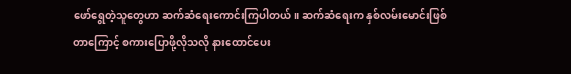ဖော်ရွေတဲ့သူတွေဟာ ဆက်ဆံရေးကောင်းကြပါတယ်။ ဆက်ဆံရေးက နှစ်လမ်းမောင်းဖြစ်တာကြောင့် စကားပြောဖို့လိုသလို နားထောင်ပေး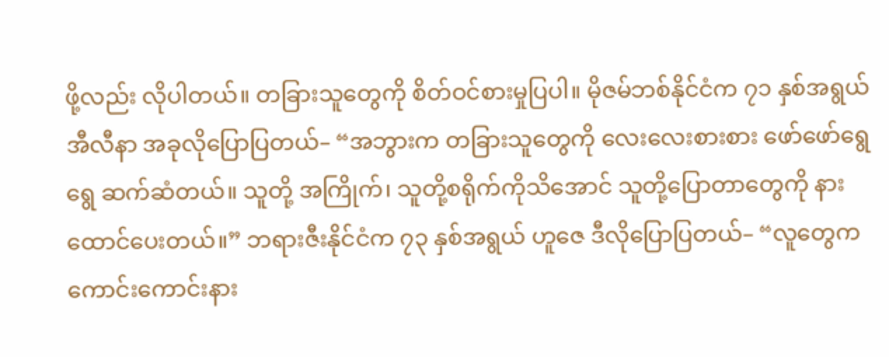ဖို့လည်း လိုပါတယ်။ တခြားသူတွေကို စိတ်ဝင်စားမှုပြပါ။ မိုဇမ်ဘစ်နိုင်ငံက ၇၁ နှစ်အရွယ် အီလီနာ အခုလိုပြောပြတယ်– “အဘွားက တခြားသူတွေကို လေးလေးစားစား ဖော်ဖော်ရွေရွေ ဆက်ဆံတယ်။ သူတို့ အကြိုက်၊ သူတို့စရိုက်ကိုသိအောင် သူတို့ပြောတာတွေကို နားထောင်ပေးတယ်။” ဘရားဇီးနိုင်ငံက ၇၃ နှစ်အရွယ် ဟူဇေ ဒီလိုပြောပြတယ်– “လူတွေက ကောင်းကောင်းနား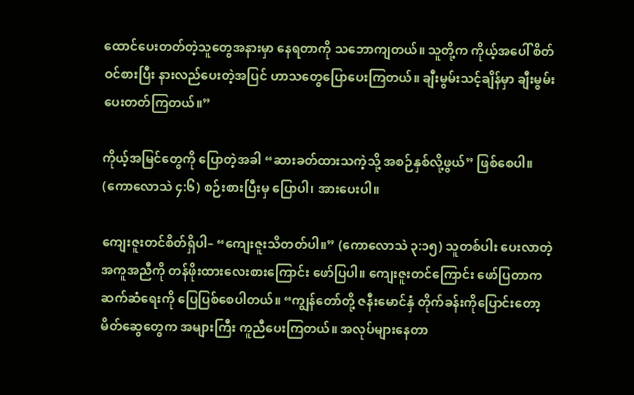ထောင်ပေးတတ်တဲ့သူတွေအနားမှာ နေရတာကို သဘောကျတယ်။ သူတို့က ကိုယ့်အပေါ် စိတ်ဝင်စားပြီး နားလည်ပေးတဲ့အပြင် ဟာသတွေပြောပေးကြတယ်။ ချီးမွမ်းသင့်ချိန်မှာ ချီးမွမ်းပေးတတ်ကြတယ်။”

ကိုယ့်အမြင်တွေကို ပြောတဲ့အခါ “ဆားခတ်ထားသကဲ့သို့ အစဉ်နှစ်လို့ဖွယ်” ဖြစ်စေပါ။ (ကောလောသဲ ၄:၆) စဉ်းစားပြီးမှ ပြောပါ၊ အားပေးပါ။

ကျေးဇူးတင်စိတ်ရှိပါ– “ကျေးဇူးသိတတ်ပါ။” (ကောလောသဲ ၃:၁၅) သူတစ်ပါး ပေးလာတဲ့အကူအညီကို တန်ဖိုးထားလေးစားကြောင်း ဖော်ပြပါ။ ကျေးဇူးတင်ကြောင်း ဖော်ပြတာက ဆက်ဆံရေးကို ပြေပြစ်စေပါတယ်။ “ကျွန်တော်တို့ ဇနီးမောင်နှံ တိုက်ခန်းကိုပြောင်းတော့ မိတ်ဆွေတွေက အများကြီး ကူညီပေးကြတယ်။ အလုပ်များနေတာ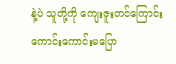နဲ့ပဲ သူတို့ကို ကျေးဇူးတင်ကြောင်း ကောင်းကောင်းမပြော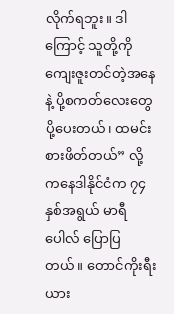လိုက်ရဘူး။ ဒါကြောင့် သူတို့ကို ကျေးဇူးတင်တဲ့အနေနဲ့ ပို့စကတ်လေးတွေပို့ပေးတယ်၊ ထမင်းစားဖိတ်တယ်” လို့ ကနေဒါနိုင်ငံက ၇၄ နှစ်အရွယ် မာရီပေါလ် ပြောပြတယ်။ တောင်ကိုးရီးယား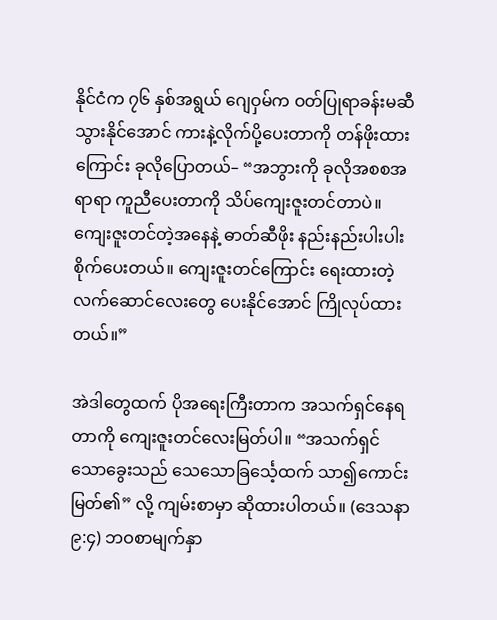နိုင်ငံက ၇၆ နှစ်အရွယ် ဂျေဝှမ်က ဝတ်ပြုရာခန်းမဆီ သွားနိုင်အောင် ကားနဲ့လိုက်ပို့ပေးတာကို တန်ဖိုးထားကြောင်း ခုလိုပြောတယ်– “အဘွားကို ခုလိုအစစအရာရာ ကူညီပေးတာကို သိပ်ကျေးဇူးတင်တာပဲ။ ကျေးဇူးတင်တဲ့အနေနဲ့ ဓာတ်ဆီဖိုး နည်းနည်းပါးပါး စိုက်ပေးတယ်။ ကျေးဇူးတင်ကြောင်း ရေးထားတဲ့ လက်ဆောင်လေးတွေ ပေးနိုင်အောင် ကြိုလုပ်ထားတယ်။”

အဲဒါတွေထက် ပိုအရေးကြီးတာက အသက်ရှင်နေရတာကို ကျေးဇူးတင်လေးမြတ်ပါ။ “အသက်ရှင်သောခွေးသည် သေသောခြင်္သေ့ထက် သာ၍ကောင်းမြတ်၏” လို့ ကျမ်းစာမှာ ဆိုထားပါတယ်။ (ဒေသနာ ၉:၄) ဘဝစာမျက်နှာ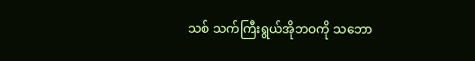သစ် သက်ကြီးရွယ်အိုဘဝကို သဘော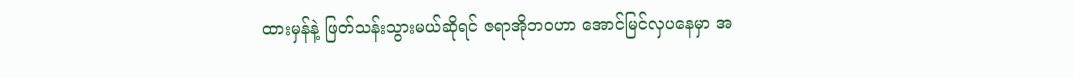ထားမှန်နဲ့ ဖြတ်သန်းသွားမယ်ဆိုရင် ဇရာအိုဘဝဟာ အောင်မြင်လှပနေမှာ အ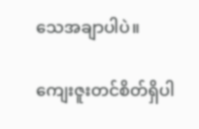သေအချာပါပဲ။

ကျေးဇူးတင်စိတ်ရှိပါ